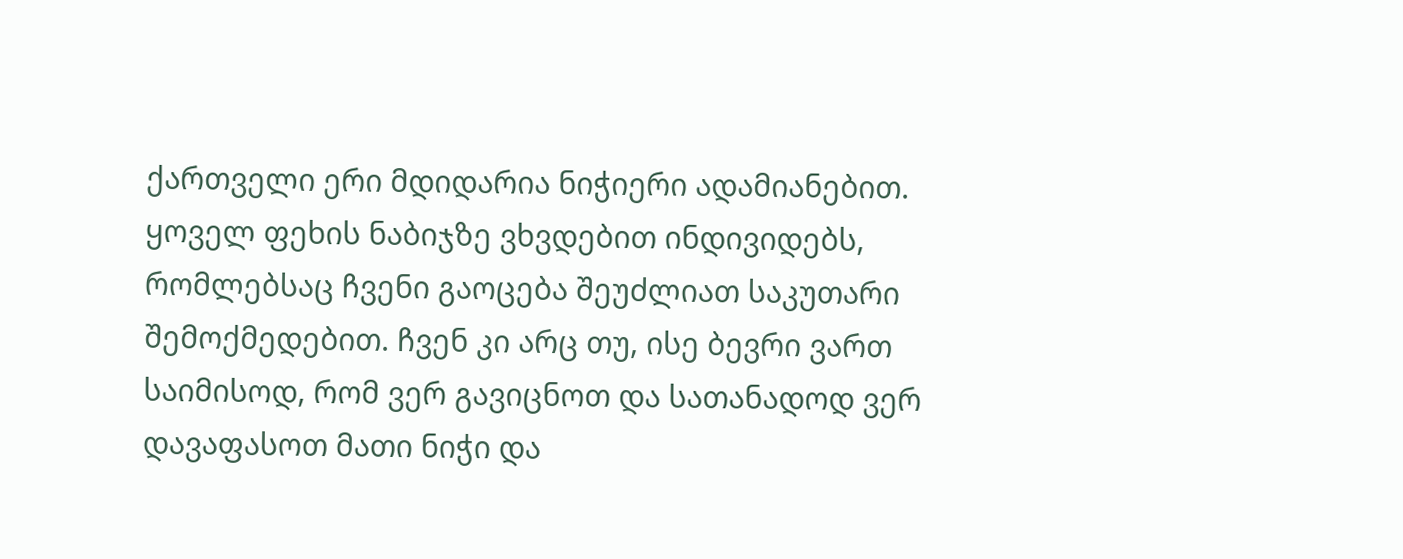ქართველი ერი მდიდარია ნიჭიერი ადამიანებით. ყოველ ფეხის ნაბიჯზე ვხვდებით ინდივიდებს, რომლებსაც ჩვენი გაოცება შეუძლიათ საკუთარი შემოქმედებით. ჩვენ კი არც თუ, ისე ბევრი ვართ საიმისოდ, რომ ვერ გავიცნოთ და სათანადოდ ვერ დავაფასოთ მათი ნიჭი და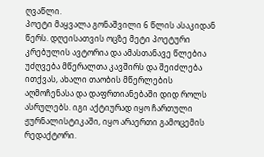ღვაწლი.
პოეტი მაყვალა გონაშვილი 6 წლის ასაკიდან წერს. დღეისათვის ოცზე მეტი პოეტური კრებულის ავტორია და ამასთანავე წლებია უძღვება მწერალთა კავშირს და შეიძლება ითქვას, ახალი თაობის მწერლების აღმოჩენასა და დაფრთიანებაში დიდ როლს ასრულებს. იგი აქტიურად იყო ჩართული ჟურნალისტიკაში, იყო არაერთი გამოცემის რედაქტორი.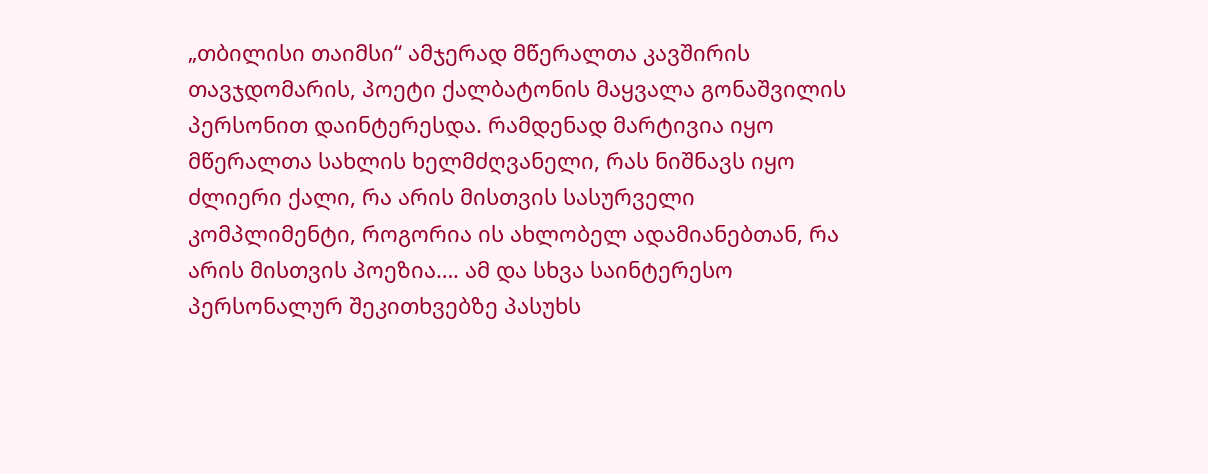„თბილისი თაიმსი“ ამჯერად მწერალთა კავშირის თავჯდომარის, პოეტი ქალბატონის მაყვალა გონაშვილის პერსონით დაინტერესდა. რამდენად მარტივია იყო მწერალთა სახლის ხელმძღვანელი, რას ნიშნავს იყო ძლიერი ქალი, რა არის მისთვის სასურველი კომპლიმენტი, როგორია ის ახლობელ ადამიანებთან, რა არის მისთვის პოეზია…. ამ და სხვა საინტერესო პერსონალურ შეკითხვებზე პასუხს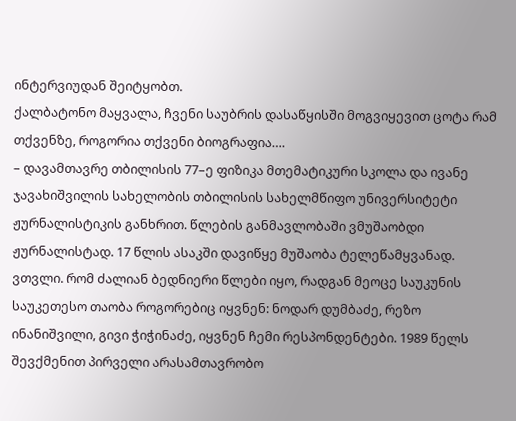ინტერვიუდან შეიტყობთ.
ქალბატონო მაყვალა, ჩვენი საუბრის დასაწყისში მოგვიყევით ცოტა რამ თქვენზე, როგორია თქვენი ბიოგრაფია….
– დავამთავრე თბილისის 77–ე ფიზიკა მთემატიკური სკოლა და ივანე ჯავახიშვილის სახელობის თბილისის სახელმწიფო უნივერსიტეტი ჟურნალისტიკის განხრით. წლების განმავლობაში ვმუშაობდი ჟურნალისტად. 17 წლის ასაკში დავიწყე მუშაობა ტელეწამყვანად. ვთვლი. რომ ძალიან ბედნიერი წლები იყო, რადგან მეოცე საუკუნის საუკეთესო თაობა როგორებიც იყვნენ: ნოდარ დუმბაძე, რეზო ინანიშვილი, გივი ჭიჭინაძე, იყვნენ ჩემი რესპონდენტები. 1989 წელს შევქმენით პირველი არასამთავრობო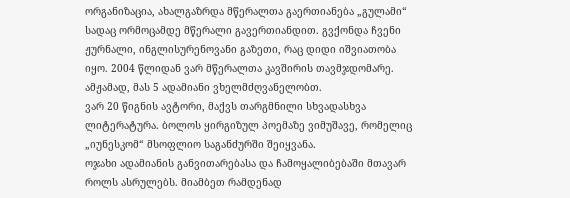ორგანიზაცია, ახალგაზრდა მწერალთა გაერთიანება „გულამი“ სადაც ორმოცამდე მწერალი გავერთიანდით. გვქონდა ჩვენი ჟურნალი, ინგლისურენოვანი გაზეთი, რაც დიდი იშვიათობა იყო. 2004 წლიდან ვარ მწერალთა კავშირის თავმჯდომარე. ამჟამად, მას 5 ადამიანი ვხელმძღვანელობთ.
ვარ 20 წიგნის ავტორი, მაქვს თარგმნილი სხვადასხვა ლიტერატურა. ბოლოს ყირგიზულ პოემაზე ვიმუშავე, რომელიც „იუნესკომ“ მსოფლიო საგანძურში შეიყვანა.
ოჯახი ადამიანის განვითარებასა და ჩამოყალიბებაში მთავარ როლს ასრულებს. მიამბეთ რამდენად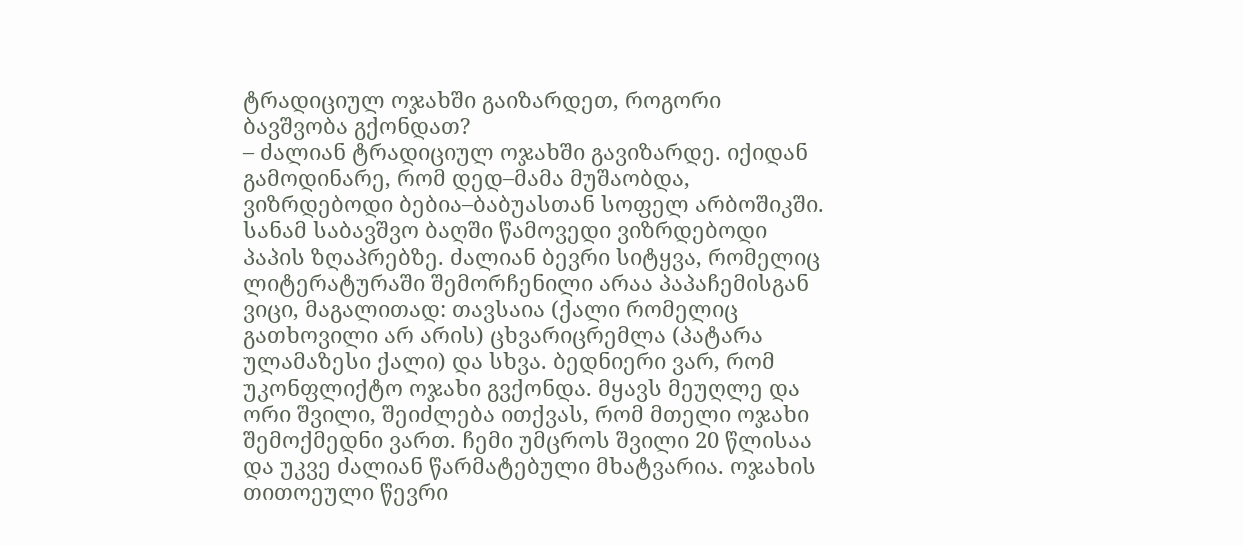ტრადიციულ ოჯახში გაიზარდეთ, როგორი ბავშვობა გქონდათ?
– ძალიან ტრადიციულ ოჯახში გავიზარდე. იქიდან გამოდინარე, რომ დედ–მამა მუშაობდა, ვიზრდებოდი ბებია–ბაბუასთან სოფელ არბოშიკში. სანამ საბავშვო ბაღში წამოვედი ვიზრდებოდი პაპის ზღაპრებზე. ძალიან ბევრი სიტყვა, რომელიც ლიტერატურაში შემორჩენილი არაა პაპაჩემისგან ვიცი, მაგალითად: თავსაია (ქალი რომელიც გათხოვილი არ არის) ცხვარიცრემლა (პატარა ულამაზესი ქალი) და სხვა. ბედნიერი ვარ, რომ უკონფლიქტო ოჯახი გვქონდა. მყავს მეუღლე და ორი შვილი, შეიძლება ითქვას, რომ მთელი ოჯახი შემოქმედნი ვართ. ჩემი უმცროს შვილი 20 წლისაა და უკვე ძალიან წარმატებული მხატვარია. ოჯახის თითოეული წევრი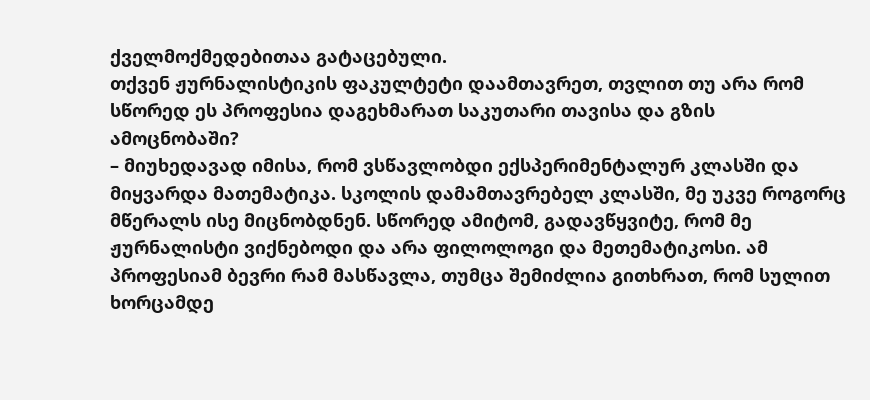ქველმოქმედებითაა გატაცებული.
თქვენ ჟურნალისტიკის ფაკულტეტი დაამთავრეთ, თვლით თუ არა რომ სწორედ ეს პროფესია დაგეხმარათ საკუთარი თავისა და გზის ამოცნობაში?
– მიუხედავად იმისა, რომ ვსწავლობდი ექსპერიმენტალურ კლასში და მიყვარდა მათემატიკა. სკოლის დამამთავრებელ კლასში, მე უკვე როგორც მწერალს ისე მიცნობდნენ. სწორედ ამიტომ, გადავწყვიტე, რომ მე ჟურნალისტი ვიქნებოდი და არა ფილოლოგი და მეთემატიკოსი. ამ პროფესიამ ბევრი რამ მასწავლა, თუმცა შემიძლია გითხრათ, რომ სულით ხორცამდე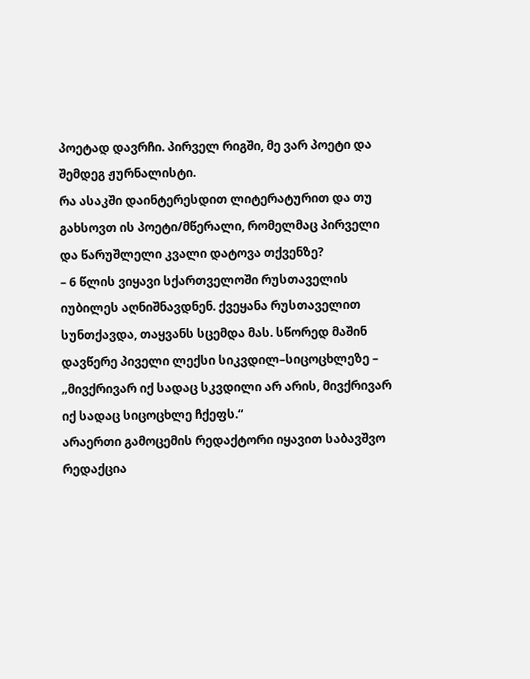პოეტად დავრჩი. პირველ რიგში, მე ვარ პოეტი და შემდეგ ჟურნალისტი.
რა ასაკში დაინტერესდით ლიტერატურით და თუ გახსოვთ ის პოეტი/მწერალი, რომელმაც პირველი და წარუშლელი კვალი დატოვა თქვენზე?
– 6 წლის ვიყავი სქართველოში რუსთაველის იუბილეს აღნიშნავდნენ. ქვეყანა რუსთაველით სუნთქავდა, თაყვანს სცემდა მას. სწორედ მაშინ დავწერე პიველი ლექსი სიკვდილ–სიცოცხლეზე – „მივქრივარ იქ სადაც სკვდილი არ არის, მივქრივარ იქ სადაც სიცოცხლე ჩქეფს.“
არაერთი გამოცემის რედაქტორი იყავით საბავშვო რედაქცია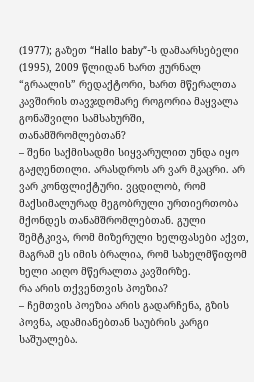(1977); გაზეთ “Hallo baby”-ს დამაარსებელი (1995), 2009 წლიდან ხართ ჟურნალ “გრაალის” რედაქტორი, ხართ მწერალთა კავშირის თავჯდომარე როგორია მაყვალა გონაშვილი სამსახურში, თანამშრომლებთან?
– შენი საქმისადმი სიყვარულით უნდა იყო გაჟღენთილი. არასდროს არ ვარ მკაცრი. არ ვარ კონფლიქტური. ვცდილობ, რომ მაქსიმალურად მეგობრული ურთიერთობა მქონდეს თანამშრომლებთან. გული შემტკივა, რომ მიზერული ხელფასები აქვთ, მაგრამ ეს იმის ბრალია, რომ სახელმწიფომ ხელი აიღო მწერალთა კავშირზე.
რა არის თქვენთვის პოეზია?
– ჩემთვის პოეზია არის გადარჩენა, გზის პოვნა, ადამიანებთან საუბრის კარგი საშუალება.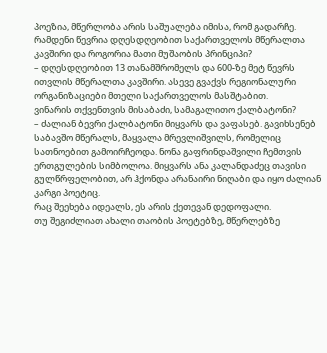პოეზია, მწერლობა არის საშუალება იმისა, რომ გადარჩე.
რამდენი წევრია დღესდღეობით საქართველოს მწერალთა კავშირი და როგორია მათი მუშაობის პრინციპი?
– დღესდღეობით 13 თანამშრომელს და 600-ზე მეტ წევრს ითვლის მწერალთა კავშირი. ასევე გვაქვს რეგიონალური ორგანიზაციები მთელი საქართველოს მასშტაბით.
ვინარის თქვენთვის მისაბაძი, სამაგალითო ქალბატონი?
– ძალიან ბევრი ქალბატონი მიყვარს და ვაფასებ. გავიხსენებ საბავშო მწერალს, მაყვალა მრევლიშვილს, რომელიც სათნოებით გამოირჩეოდა. ნონა გაფრინდაშვილი ჩემთვის ერთგულების სიმბოლოა. მიყვარს ანა კალანდაძეც თავისი გულწრფელობით, არ ჰქონდა არანაირი ნიღაბი და იყო ძალიან კარგი პოეტიც.
რაც შეეხება იდეალს, ეს არის ქეთევან დედოფალი.
თუ შეგიძლიათ ახალი თაობის პოეტებზე, მწერლებზე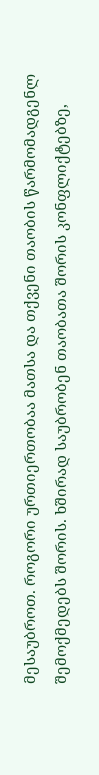მესაუბროთ. როგორი ურთიერთობაა მათსა და თქვენი თაობის წარმომადგენლ შემოქმედებს შორის. ხშირად საუბრობენ თაობათა შორის კონფლიქტებზე,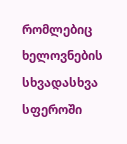რომლებიც ხელოვნების სხვადასხვა სფეროში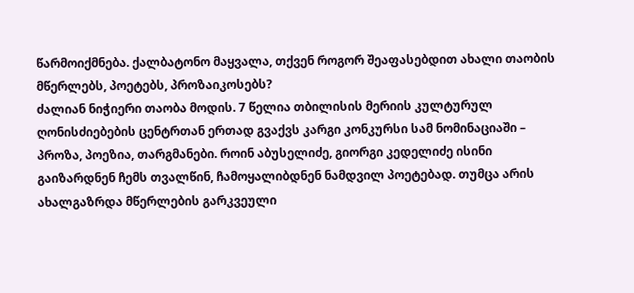წარმოიქმნება. ქალბატონო მაყვალა, თქვენ როგორ შეაფასებდით ახალი თაობის მწერლებს, პოეტებს, პროზაიკოსებს?
ძალიან ნიჭიერი თაობა მოდის. 7 წელია თბილისის მერიის კულტურულ ღონისძიებების ცენტრთან ერთად გვაქვს კარგი კონკურსი სამ ნომინაციაში – პროზა, პოეზია, თარგმანები. როინ აბუსელიძე, გიორგი კედელიძე ისინი გაიზარდნენ ჩემს თვალწინ, ჩამოყალიბდნენ ნამდვილ პოეტებად. თუმცა არის ახალგაზრდა მწერლების გარკვეული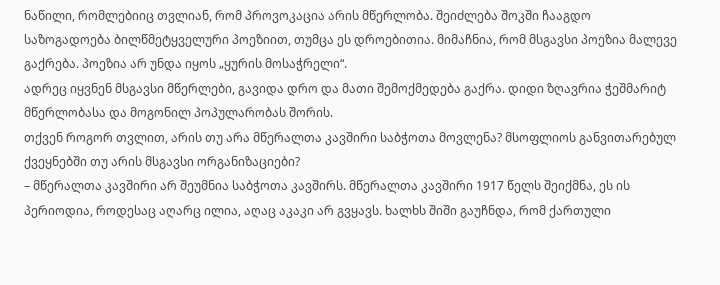ნაწილი, რომლებიიც თვლიან, რომ პროვოკაცია არის მწერლობა. შეიძლება შოკში ჩააგდო საზოგადოება ბილწმეტყველური პოეზიით, თუმცა ეს დროებითია. მიმაჩნია, რომ მსგავსი პოეზია მალევე გაქრება. პოეზია არ უნდა იყოს „ყურის მოსაჭრელი“.
ადრეც იყვნენ მსგავსი მწერლები, გავიდა დრო და მათი შემოქმედება გაქრა. დიდი ზღავრია ჭეშმარიტ მწერლობასა და მოგონილ პოპულარობას შორის.
თქვენ როგორ თვლით, არის თუ არა მწერალთა კავშირი საბჭოთა მოვლენა? მსოფლიოს განვითარებულ ქვეყნებში თუ არის მსგავსი ორგანიზაციები?
– მწერალთა კავშირი არ შეუმნია საბჭოთა კავშირს. მწერალთა კავშირი 1917 წელს შეიქმნა, ეს ის პერიოდია, როდესაც აღარც ილია, აღაც აკაკი არ გვყავს. ხალხს შიში გაუჩნდა, რომ ქართული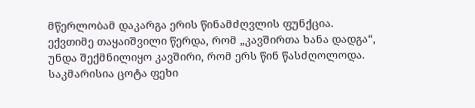მწერლობამ დაკარგა ერის წინამძღვლის ფუნქცია. ექვთიმე თაყაიშვილი წერდა, რომ „კავშირთა ხანა დადგა“, უნდა შექმნილიყო კავშირი, რომ ერს წინ წასძღოლოდა. საკმარისია ცოტა ფეხი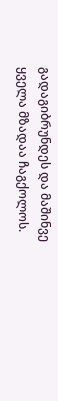გადაგიბრუნდეს და მაშინვე ყველა მზადაა ჩაგქოლოს.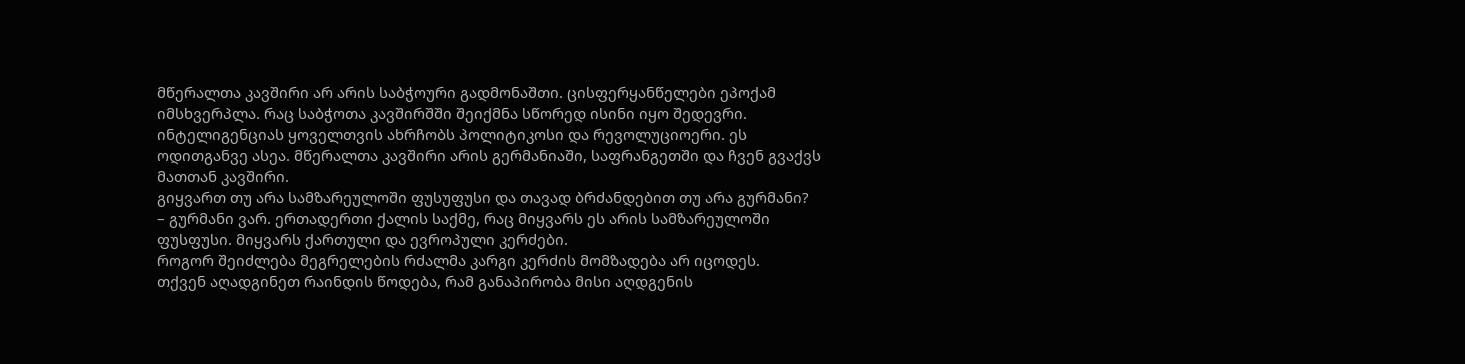მწერალთა კავშირი არ არის საბჭოური გადმონაშთი. ცისფერყანწელები ეპოქამ იმსხვერპლა. რაც საბჭოთა კავშირშში შეიქმნა სწორედ ისინი იყო შედევრი. ინტელიგენციას ყოველთვის ახრჩობს პოლიტიკოსი და რევოლუციოერი. ეს ოდითგანვე ასეა. მწერალთა კავშირი არის გერმანიაში, საფრანგეთში და ჩვენ გვაქვს მათთან კავშირი.
გიყვართ თუ არა სამზარეულოში ფუსუფუსი და თავად ბრძანდებით თუ არა გურმანი?
– გურმანი ვარ. ერთადერთი ქალის საქმე, რაც მიყვარს ეს არის სამზარეულოში ფუსფუსი. მიყვარს ქართული და ევროპული კერძები.
როგორ შეიძლება მეგრელების რძალმა კარგი კერძის მომზადება არ იცოდეს.
თქვენ აღადგინეთ რაინდის წოდება, რამ განაპირობა მისი აღდგენის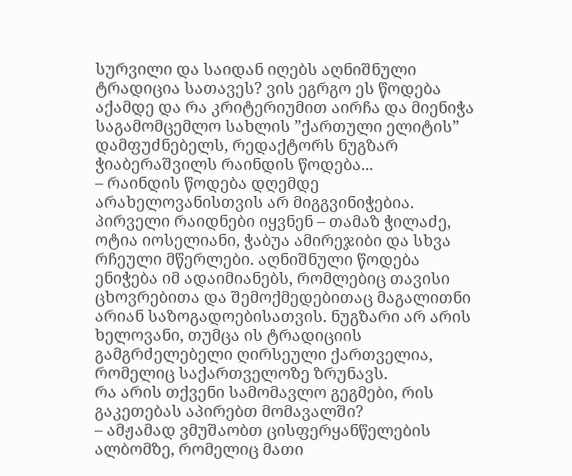სურვილი და საიდან იღებს აღნიშნული ტრადიცია სათავეს? ვის ეგრგო ეს წოდება აქამდე და რა კრიტერიუმით აირჩა და მიენიჭა საგამომცემლო სახლის ”ქართული ელიტის” დამფუძნებელს, რედაქტორს ნუგზარ ჭიაბერაშვილს რაინდის წოდება...
– რაინდის წოდება დღემდე არახელოვანისთვის არ მიგგვინიჭებია. პირველი რაიდნები იყვნენ – თამაზ ჭილაძე, ოტია იოსელიანი, ჭაბუა ამირეჯიბი და სხვა რჩეული მწერლები. აღნიშნული წოდება ენიჭება იმ ადაიმიანებს, რომლებიც თავისი ცხოვრებითა და შემოქმედებითაც მაგალითნი არიან საზოგადოებისათვის. ნუგზარი არ არის ხელოვანი, თუმცა ის ტრადიციის გამგრძელებელი ღირსეული ქართველია, რომელიც საქართველოზე ზრუნავს.
რა არის თქვენი სამომავლო გეგმები, რის გაკეთებას აპირებთ მომავალში?
– ამჟამად ვმუშაობთ ცისფერყანწელების ალბომზე, რომელიც მათი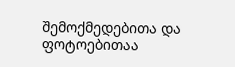შემოქმედებითა და ფოტოებითაა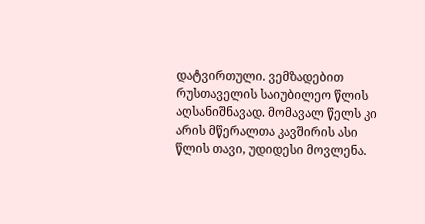დატვირთული. ვემზადებით რუსთაველის საიუბილეო წლის აღსანიშნავად. მომავალ წელს კი არის მწერალთა კავშირის ასი წლის თავი, უდიდესი მოვლენა.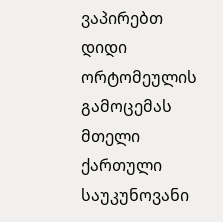ვაპირებთ დიდი ორტომეულის გამოცემას მთელი ქართული საუკუნოვანი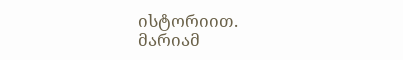ისტორიით.
მარიამ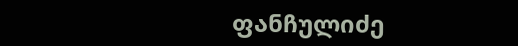ფანჩულიძე